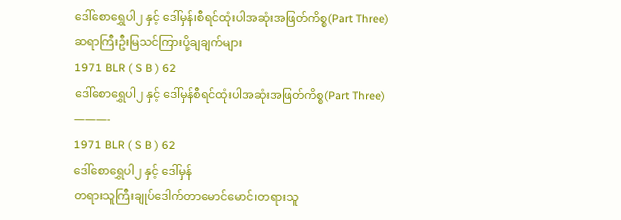ဒေါ်စောရွှေပါ၂ နှင့် ဒေါ်မှန်၊စီရင်ထုံးပါအဆုံးအဖြတ်ကိစ္စ(Part Three)
ဆရာကြီးဦးမြသင်ကြားပို့ချချက်များ
1971 BLR ( S B ) 62
ဒေါ်စောရွှေပါ၂ နှင့် ဒေါ်မှန်စီရင်ထုံးပါအဆုံးအဖြတ်ကိစ္စ(Part Three)
———-
1971 BLR ( S B ) 62
ဒေါ်စောရွှေပါ၂ နှင့် ဒေါ်မှန်
တရားသူကြီးချုပ်ဒေါက်တာမောင်မောင်၊တရားသူ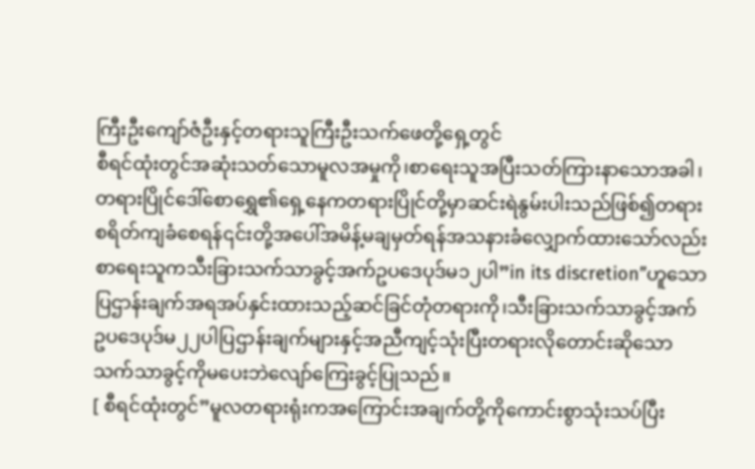ကြီးဦးကျော်ဇံဦးနှင့်တရားသူကြီးဦးသက်ဖေတို့ရှေ့တွင်
စီရင်ထုံးတွင်အဆုံးသတ်သောမူလအမှုကို၊စာရေးသူအပြီးသတ်ကြားနာသောအခါ၊တရားပြိုင်ဒေါ်စောရွှေ၏ရှေ့နေကတရားပြိုင်တို့မှာဆင်းရဲနွမ်းပါးသည်ဖြစ်၍တရားစရိတ်ကျခံစေရန်၎င်းတို့အပေါ်အမိန့်မချမှတ်ရန်အသနားခံလျှောက်ထားသော်လည်းစာရေးသူကသီးခြားသက်သာခွင့်အက်ဥပဒေပုဒ်မ၁၂ပါ”in its discretion”ဟူသောပြဌာန်းချက်အရအပ်နှင်းထားသည့်ဆင်ခြင်တုံတရားကို၊သီးခြားသက်သာခွင့်အက်ဥပဒေပုဒ်မ၂၂ပါပြဌာန်းချက်များနှင့်အညီကျင့်သုံးပြီးတရားလိုတောင်းဆိုသောသက်သာခွင့်ကိုမပေးဘဲလျော်ကြေးခွင့်ပြုသည်။
[ စီရင်ထုံးတွင်”မူလတရားရုံးကအကြောင်းအချက်တို့ကိုကောင်းစွာသုံးသပ်ပြီး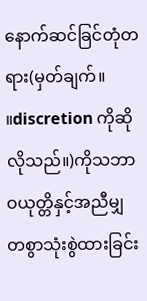နောက်ဆင်ခြင်တုံတရား(မှတ်ချက်။ ။discretion ကိုဆိုလိုသည်။)ကိုသဘာဝယုတ္တိနှင့်အညီမျှတစွာသုံးစွဲထားခြင်း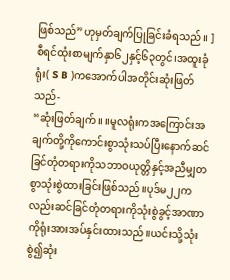ဖြစ်သည်”ဟုမှတ်ချက်ပြုခြင်းခံရသည်။ ]
စီရင်ထုံးစာမျက်နှာ၆၂နှင့်၆၃တွင်၊အထူးခုံရုံး( S B )ကအောက်ပါအတိုင်းဆုံးဖြတ်သည်-
“ဆုံးဖြတ်ချက်။ ။မူလရုံးကအကြောင်းအချက်တို့ကိုကောင်းစွာသုံးသပ်ပြီးနောက်ဆင်ခြင်တုံတရားကိုသဘာဝယုတ္တိနှင့်အညီမျှတစွာသုံးစွဲထားခြင်းဖြစ်သည်။ပုဒ်မ၂၂ကလည်းဆင်ခြင်တုံတရားကိုသုံးစွဲခွင့်အာဏာကိုရုံးအားအပ်နှင်းထားသည်။ယင်းသို့သုံးစွဲ၍ဆုံး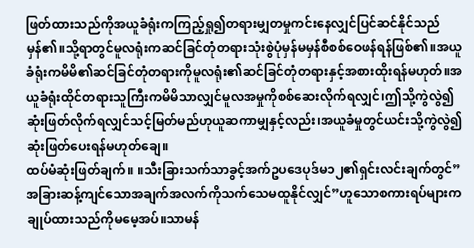ဖြတ်ထားသည်ကိုအယူခံရုံးကကြည့်ရှု၍တရားမျှတမှုကင်းနေလျှင်ပြင်ဆင်နိုင်သည်မှန်၏။သို့ရာတွင်မူလရုံးကဆင်ခြင်တုံတရားသုံးစွဲပုံမှန်မမှန်စီစစ်ဝေဖန်ရန်ဖြစ်၏။အယူခံရုံးကမိမိ၏ဆင်ခြင်တုံတရားကိုမူလရုံး၏ဆင်ခြင်တုံတရားနှင့်အစားထိုးရန်မဟုတ်။အယူခံရုံးထိုင်တရားသူကြီးကမိမိသာလျှင်မူလအမှုကိုစစ်ဆေးလိုက်ရလျှင်၊ဤသို့ကွဲလွဲ၍ဆုံးဖြတ်လိုက်ရလျှင်သင့်မြတ်မည်ဟုယူဆကာမျှနှင့်လည်း၊အယူခံမှုတွင်ယင်းသို့ကွဲလွဲ၍ဆုံးဖြတ်ပေးရန်မဟုတ်ချေ။
ထပ်မံဆုံးဖြတ်ချက်။ ။သီးခြားသက်သာခွင့်အက်ဥပဒေပုဒ်မ၁၂၏ရှင်းလင်းချက်တွင်”အခြားဆန့်ကျင်သောအချက်အလက်ကိုသက်သေမထူနိုင်လျှင်”ဟူသောစကားရပ်များကချုပ်ထားသည်ကိုမမေ့အပ်။သာမန်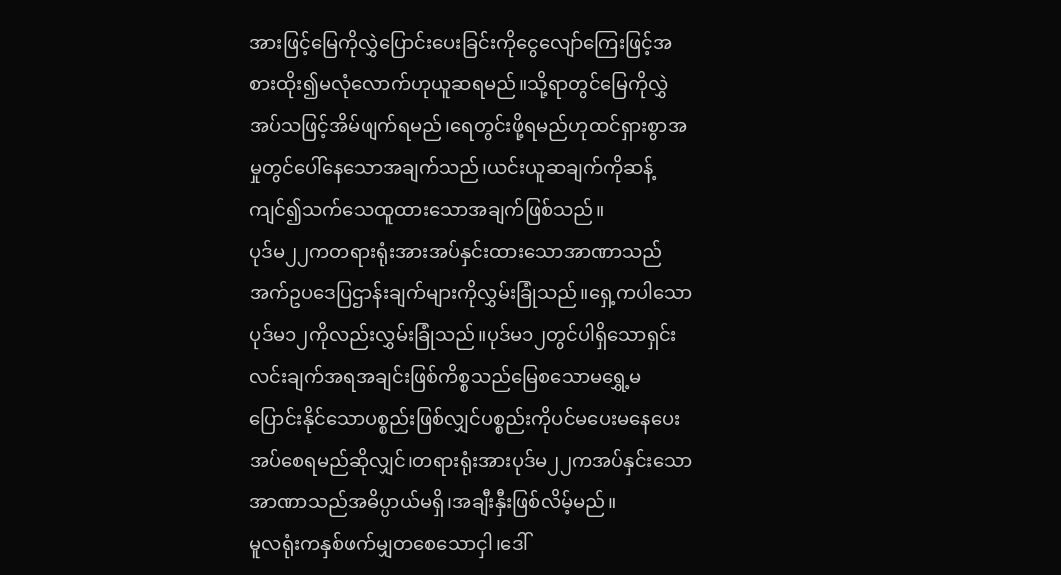အားဖြင့်မြေကိုလွှဲပြောင်းပေးခြင်းကိုငွေလျော်ကြေးဖြင့်အစားထိုး၍မလုံလောက်ဟုယူဆရမည်။သို့ရာတွင်မြေကိုလွှဲအပ်သဖြင့်အိမ်ဖျက်ရမည်၊ရေတွင်းဖို့ရမည်ဟုထင်ရှားစွာအမှုတွင်ပေါ်နေသောအချက်သည်၊ယင်းယူဆချက်ကိုဆန့်ကျင်၍သက်သေထူထားသောအချက်ဖြစ်သည်။
ပုဒ်မ၂၂ကတရားရုံးအားအပ်နှင်းထားသောအာဏာသည်အက်ဥပဒေပြဌာန်းချက်များကိုလွှမ်းခြုံသည်။ရှေ့ကပါသောပုဒ်မ၁၂ကိုလည်းလွှမ်းခြုံသည်။ပုဒ်မ၁၂တွင်ပါရှိသောရှင်းလင်းချက်အရအချင်းဖြစ်ကိစ္စသည်မြေစသောမရွှေ့မပြောင်းနိုင်သောပစ္စည်းဖြစ်လျှင်ပစ္စည်းကိုပင်မပေးမနေပေးအပ်စေရမည်ဆိုလျှင်၊တရားရုံးအားပုဒ်မ၂၂ကအပ်နှင်းသောအာဏာသည်အဓိပ္ပာယ်မရှိ၊အချီးနှီးဖြစ်လိမ့်မည်။
မူလရုံးကနှစ်ဖက်မျှတစေသောငှါ၊ဒေါ်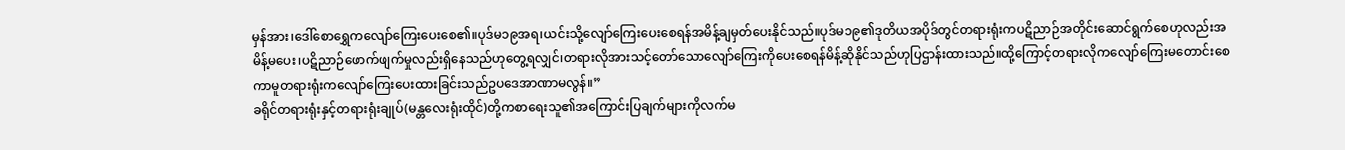မှန်အား၊ဒေါ်စောရွှေကလျော်ကြေးပေးစေ၏။ပုဒ်မ၁၉အရ၊ယင်းသို့လျော်ကြေးပေးစေရန်အမိန့်ချမှတ်ပေးနိုင်သည်။ပုဒ်မ၁၉၏ဒုတိယအပိုဒ်တွင်တရားရုံးကပဋိညာဉ်အတိုင်းဆောင်ရွက်စေဟုလည်းအမိန့်မပေး၊ပဋိညာဉ်ဖောက်ဖျက်မှုလည်းရှိနေသည်ဟုတွေ့ရလျှင်၊တရားလိုအားသင့်တော်သောလျော်ကြေးကိုပေးစေရန်မိန့်ဆိုနိုင်သည်ဟုပြဌာန်းထားသည်။ထို့ကြောင့်တရားလိုကလျော်ကြေးမတောင်းစေကာမူတရားရုံးကလျော်ကြေးပေးထားခြင်းသည်ဥပဒေအာဏာမလွန်။”
ခရိုင်တရားရုံးနှင့်တရားရုံးချုပ်(မန္တလေးရုံးထိုင်)တို့ကစာရေးသူ၏အကြောင်းပြချက်များကိုလက်မ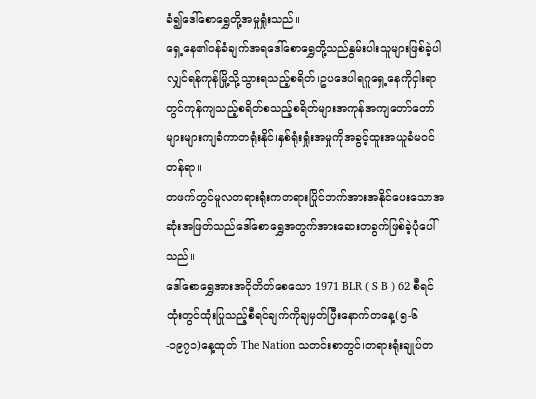ခံ၍ဒေါ်စောရွှေတို့အမှုရှုံးသည်။
ရှေ့နေ၏ဝန်ခံချက်အရဒေါ်စောရွှေတို့သည်နွမ်းပါးသူများဖြစ်ခဲ့ပါလျှင်ရန်ကုန်မြို့သို့သွားရသည့်စရိတ်၊ဥပဒေပါရဂူရှေ့နေကိုငှါးရာတွင်ကုန်ကျသည့်စရိတ်စသည့်စရိတ်များအကုန်အကျတော်တော်များများကျခံကာတရုံးနိုင်၊နှစ်ရုံးရှုံးအမှုကိုအခွင့်ထူးအယူခံမဝင်တန်ရာ။
တဖက်တွင်မူလတရားရုံးကတရားပြိုင်ဘက်အားအနိုင်ပေးသောအဆုံးအဖြတ်သည်ဒေါ်စောရွှေအတွက်အားဆေးတခွက်ဖြစ်ခဲ့ပုံပေါ်သည်။
ဒေါ်စောရွှေအားအငိုတိတ်စေသော 1971 BLR ( S B ) 62 စီရင်ထုံးတွင်ထုံးပြုသည့်စီရင်ချက်ကိုချမှတ်ပြီးနောက်တနေ့(၅-၆-၁၉၇၁)နေ့ထုတ် The Nation သတင်းစာတွင်၊တရားရုံးချုပ်တ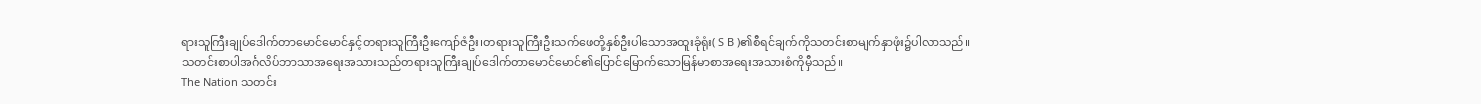ရားသူကြီးချုပ်ဒေါက်တာမောင်မောင်နှင့်တရားသူကြီးဦးကျော်ဇံဦး၊တရားသူကြီးဦးသက်ဖေတို့နှစ်ဦးပါသောအထူးခုံရုံး( S B )၏စီရင်ချက်ကိုသတင်းစာမျက်နှာဖုံး၌ပါလာသည်။
သတင်းစာပါအင်္ဂလိပ်ဘာသာအရေးအသားသည်တရားသူကြီးချုပ်ဒေါက်တာမောင်မောင်၏ပြောင်မြောက်သောမြန်မာစာအရေးအသားစံကိုမှီသည်။
The Nation သတင်း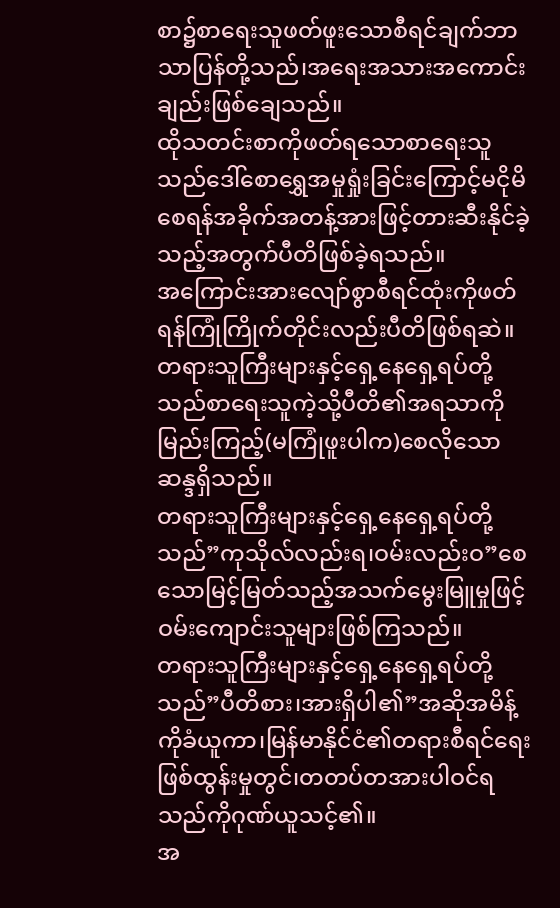စာ၌စာရေးသူဖတ်ဖူးသောစီရင်ချက်ဘာသာပြန်တို့သည်၊အရေးအသားအကောင်းချည်းဖြစ်ချေသည်။
ထိုသတင်းစာကိုဖတ်ရသောစာရေးသူသည်ဒေါ်စောရွှေအမှုရှုံးခြင်းကြောင့်မငိုမိစေရန်အခိုက်အတန့်အားဖြင့်တားဆီးနိုင်ခဲ့သည့်အတွက်ပီတိဖြစ်ခဲ့ရသည်။
အကြောင်းအားလျော်စွာစီရင်ထုံးကိုဖတ်ရန်ကြုံကြိုက်တိုင်းလည်းပီတိဖြစ်ရဆဲ။
တရားသူကြီးများနှင့်ရှေ့နေရှေ့ရပ်တို့သည်စာရေးသူကဲ့သို့ပီတိ၏အရသာကိုမြည်းကြည့်(မကြုံဖူးပါက)စေလိုသောဆန္ဒရှိသည်။
တရားသူကြီးများနှင့်ရှေ့နေရှေ့ရပ်တို့သည်”ကုသိုလ်လည်းရ၊ဝမ်းလည်းဝ”စေသောမြင့်မြတ်သည့်အသက်မွေးမြူမှုဖြင့်ဝမ်းကျောင်းသူများဖြစ်ကြသည်။
တရားသူကြီးများနှင့်ရှေ့နေရှေ့ရပ်တို့သည်”ပီတိစား၊အားရှိပါ၏”အဆိုအမိန့်ကိုခံယူကာ၊မြန်မာနိုင်ငံ၏တရားစီရင်ရေးဖြစ်ထွန်းမှုတွင်၊တတပ်တအားပါဝင်ရသည်ကိုဂုဏ်ယူသင့်၏။
အ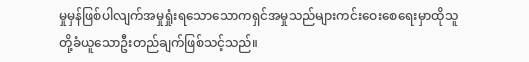မှုမှန်ဖြစ်ပါလျက်အမှုရှုံးရသောသောကရှင်အမှုသည်များကင်းဝေးစေရေးမှာထိုသူတို့ခံယူသောဦးတည်ချက်ဖြစ်သင့်သည်။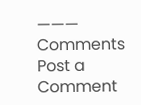———
Comments
Post a Comment